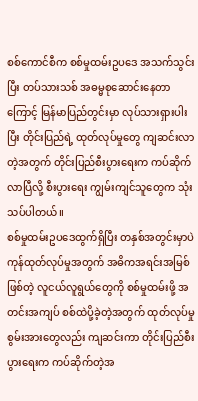စစ်ကောင်စီက စစ်မှုထမ်းဥပဒေ အသက်သွင်းပြီး တပ်သားသစ် အဓမ္မစုဆောင်းနေတာကြောင့် မြန်မာပြည်တွင်းမှာ လုပ်သားရှားပါးပြီး တိုင်းပြည်ရဲ့ ထုတ်လုပ်မှုတွေ ကျဆင်းလာတဲ့အတွက် တိုင်းပြည်စီးပွားရေးက ကပ်ဆိုက်လာပြီလို့ စီးပွားရေး ကျွမ်းကျင်သူတွေက သုံးသပ်ပါတယ်။
စစ်မှုထမ်းဥပဒေထွက်ရှိပြီး တနှစ်အတွင်းမှာပဲ ကုန်ထုတ်လုပ်မှုအတွက် အဓိကအရင်းအမြစ်ဖြစ်တဲ့ လူငယ်လူရွယ်တွေကို စစ်မှုထမ်းဖို့ အတင်းအကျပ် စစ်ထဲပို့ခဲ့တဲ့အတွက် ထုတ်လုပ်မှု စွမ်းအားတွေလည်း ကျဆင်းကာ တိုင်းပြည်စီးပွားရေးက ကပ်ဆိုက်တဲ့အ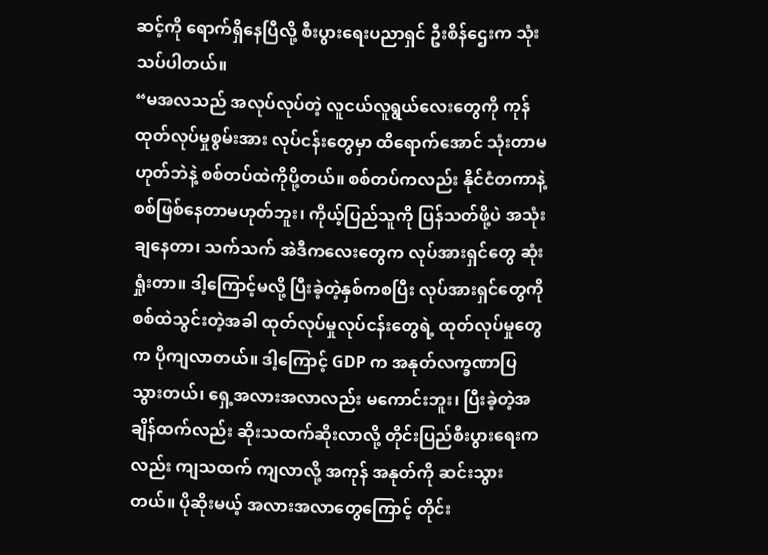ဆင့်ကို ရောက်ရှိနေပြီလို့ စီးပွားရေးပညာရှင် ဦးစိန်ဌေးက သုံးသပ်ပါတယ်။
“မအလသည် အလုပ်လုပ်တဲ့ လူငယ်လူရွယ်လေးတွေကို ကုန်ထုတ်လုပ်မှုစွမ်းအား လုပ်ငန်းတွေမှာ ထိရောက်အောင် သုံးတာမဟုတ်ဘဲနဲ့ စစ်တပ်ထဲကိုပို့တယ်။ စစ်တပ်ကလည်း နိုင်ငံတကာနဲ့ စစ်ဖြစ်နေတာမဟုတ်ဘူး၊ ကိုယ့်ပြည်သူကို ပြန်သတ်ဖို့ပဲ အသုံးချနေတာ၊ သက်သက် အဲဒီကလေးတွေက လုပ်အားရှင်တွေ ဆုံးရှုံးတာ။ ဒါ့ကြောင့်မလို့ ပြီးခဲ့တဲ့နှစ်ကစပြီး လုပ်အားရှင်တွေကို စစ်ထဲသွင်းတဲ့အခါ ထုတ်လုပ်မှုလုပ်ငန်းတွေရဲ့ ထုတ်လုပ်မှုတွေက ပိုကျလာတယ်။ ဒါ့ကြောင့် GDP က အနုတ်လက္ခဏာပြသွားတယ်၊ ရှေ့အလားအလာလည်း မကောင်းဘူး၊ ပြီးခဲ့တဲ့အချိန်ထက်လည်း ဆိုးသထက်ဆိုးလာလို့ တိုင်းပြည်စီးပွားရေးကလည်း ကျသထက် ကျလာလို့ အကုန် အနုတ်ကို ဆင်းသွားတယ်။ ပိုဆိုးမယ့် အလားအလာတွေကြောင့် တိုင်း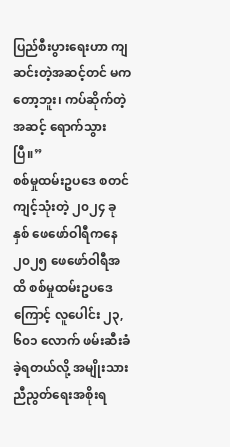ပြည်စီးပွားရေးဟာ ကျဆင်းတဲ့အဆင့်တင် မကတော့ဘူး၊ ကပ်ဆိုက်တဲ့အဆင့် ရောက်သွားပြီ။”
စစ်မှုထမ်းဥပဒေ စတင်ကျင့်သုံးတဲ့ ၂၀၂၄ ခုနှစ် ဖေဖော်ဝါရီကနေ ၂၀၂၅ ဖေဖော်ဝါရီအထိ စစ်မှုထမ်းဥပဒေကြောင့် လူပေါင်း ၂၃,၆၀၁ လောက် ဖမ်းဆီးခံခဲ့ရတယ်လို့ အမျိုးသားညီညွတ်ရေးအစိုးရ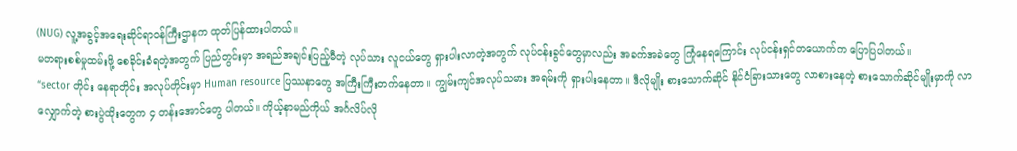(NUG) လူ့အခွင့်အရေးဆိုင်ရာဝန်ကြီးဌာနက ထုတ်ပြန်ထားပါတယ်။
မတရားစစ်မှုထမ်းဖို့ စေခိုင်းခံရတဲ့အတွက် ပြည်တွင်းမှာ အရည်အချင်းပြည့်မီတဲ့ လုပ်သား လူငယ်တွေ ရှားပါးလာတဲ့အတွက် လုပ်ငန်းခွင်တွေမှာလည်း အခက်အခဲတွေ ကြုံနေရကြောင်း လုပ်ငန်းရှင်တယောက်က ပြောပြပါတယ်။
“sector တိုင်း နေရာတိုင်း အလုပ်တိုင်းမှာ Human resource ပြဿနာတွေ အကြီးကြီးတက်နေတာ။ ကျွမ်းကျင်အလုပ်သမား အရမ်းကို ရှားပါးနေတာ။ ဒီလိုမျိုး စားသောက်ဆိုင် နိုင်ငံခြားသားတွေ လာစားနေတဲ့ စားသောက်ဆိုင်မျိုးမှာကို လာလျှောက်တဲ့ စားပွဲထိုးတွေက ၄ တန်းအောင်တွေ ပါတယ်။ ကိုယ့်နာမည်ကိုယ် အင်္ဂလိပ်လို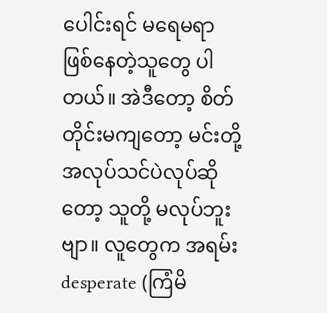ပေါင်းရင် မရေမရာဖြစ်နေတဲ့သူတွေ ပါတယ်။ အဲဒီတော့ စိတ်တိုင်းမကျတော့ မင်းတို့ အလုပ်သင်ပဲလုပ်ဆိုတော့ သူတို့ မလုပ်ဘူးဗျာ။ လူတွေက အရမ်း desperate (ကြံမိ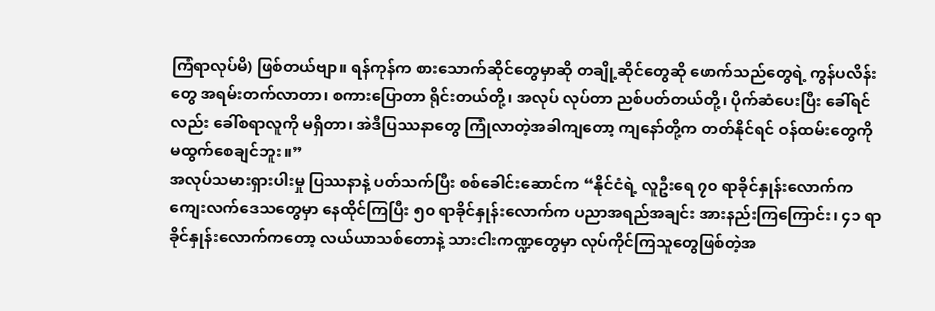ကြံရာလုပ်မိ) ဖြစ်တယ်ဗျာ။ ရန်ကုန်က စားသောက်ဆိုင်တွေမှာဆို တချို့ဆိုင်တွေဆို ဖောက်သည်တွေရဲ့ ကွန်ပလိန်းတွေ အရမ်းတက်လာတာ၊ စကားပြောတာ ရိုင်းတယ်တို့၊ အလုပ် လုပ်တာ ညစ်ပတ်တယ်တို့၊ ပိုက်ဆံပေးပြီး ခေါ်ရင်လည်း ခေါ်စရာလူကို မရှိတာ၊ အဲဒီပြဿနာတွေ ကြုံလာတဲ့အခါကျတော့ ကျနော်တို့က တတ်နိုင်ရင် ဝန်ထမ်းတွေကို မထွက်စေချင်ဘူး။”
အလုပ်သမားရှားပါးမှု ပြဿနာနဲ့ ပတ်သက်ပြီး စစ်ခေါင်းဆောင်က “နိုင်ငံရဲ့ လူဦးရေ ၇၀ ရာခိုင်နှုန်းလောက်က ကျေးလက်ဒေသတွေမှာ နေထိုင်ကြပြီး ၅၀ ရာခိုင်နှုန်းလောက်က ပညာအရည်အချင်း အားနည်းကြကြောင်း၊ ၄၁ ရာခိုင်နှုန်းလောက်ကတော့ လယ်ယာသစ်တောနဲ့ သားငါးကဏ္ဍတွေမှာ လုပ်ကိုင်ကြသူတွေဖြစ်တဲ့အ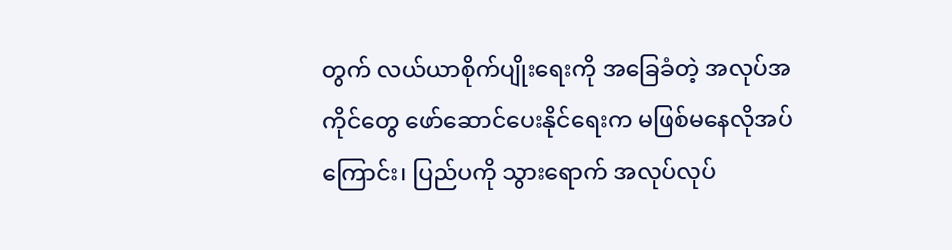တွက် လယ်ယာစိုက်ပျိုးရေးကို အခြေခံတဲ့ အလုပ်အကိုင်တွေ ဖော်ဆောင်ပေးနိုင်ရေးက မဖြစ်မနေလိုအပ်ကြောင်း၊ ပြည်ပကို သွားရောက် အလုပ်လုပ်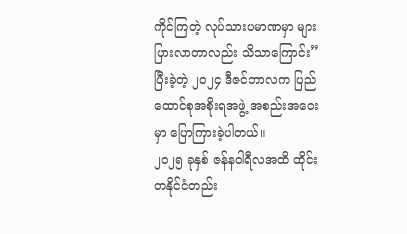ကိုင်ကြတဲ့ လုပ်သားပမာဏမှာ များပြားလာတာလည်း သိသာကြောင်း” ပြီးခဲ့တဲ့ ၂၀၂၄ ဒီဇင်ဘာလက ပြည်ထောင်စုအစိုးရအဖွဲ့ အစည်းအဝေးမှာ ပြောကြားခဲ့ပါတယ်။
၂၀၂၅ ခုနှစ် ဇန်နဝါရီလအထိ ထိုင်းတနိုင်ငံတည်း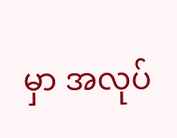မှာ အလုပ်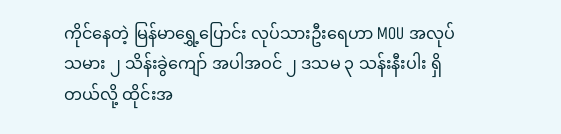ကိုင်နေတဲ့ မြန်မာရွှေ့ပြောင်း လုပ်သားဦးရေဟာ MOU အလုပ်သမား ၂ သိန်းခွဲကျော် အပါအဝင် ၂ ဒသမ ၃ သန်းနီးပါး ရှိတယ်လို့ ထိုင်းအ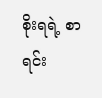စိုးရရဲ့ စာရင်း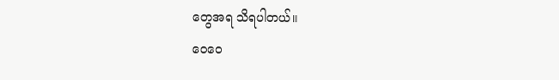တွေအရ သိရပါတယ်။
ဝေဝေ